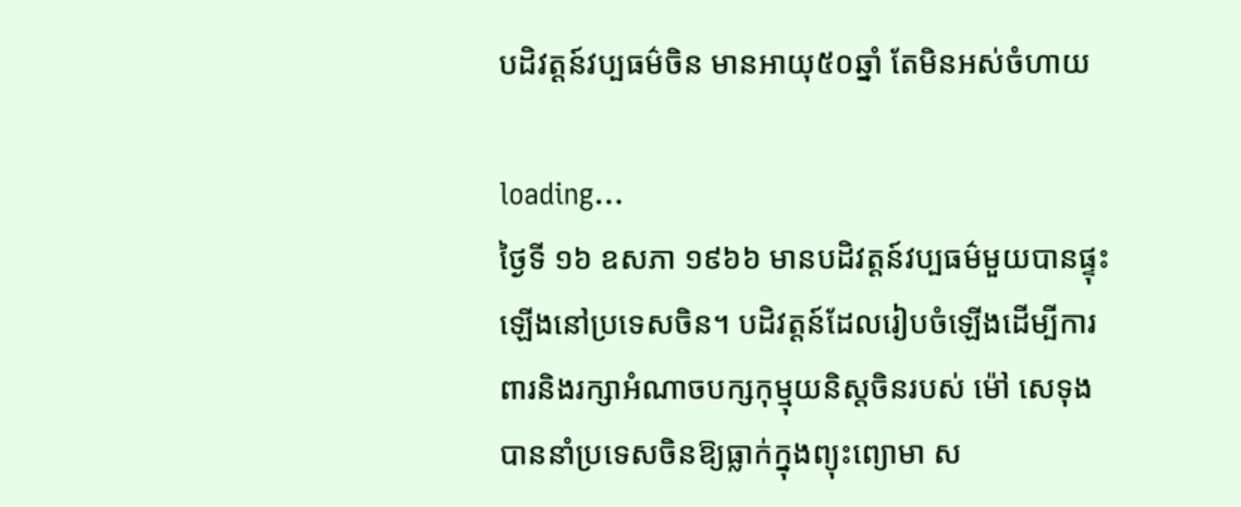បដិវត្តន៍វប្បធម៌ចិន មានអាយុ៥០ឆ្នាំ តែមិនអស់ចំហាយ

loading...
ថ្ងៃទី ១៦ ឧសភា ១៩៦៦ មានបដិវត្តន៍វប្បធម៌មួយបានផ្ទុះឡើងនៅប្រទេសចិន។ បដិវត្តន៍ដែលរៀបចំឡើងដើម្បីការពារនិងរក្សាអំណាចបក្សកុម្មុយនិស្តចិនរបស់ ម៉ៅ សេទុង បាននាំប្រទេសចិនឱ្យធ្លាក់ក្នុងព្យុះព្យោមា ស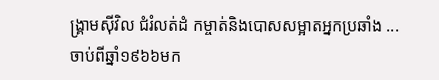ង្គ្រាមស៊ីវិល ជំរំលត់ដំ កម្ចាត់និងបោសសម្អាតអ្នកប្រឆាំង ... ចាប់ពីឆ្នាំ១៩៦៦មក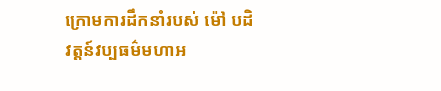ក្រោមការដឹកនាំរបស់ ម៉ៅ បដិវត្តន៍វប្បធម៌មហាអ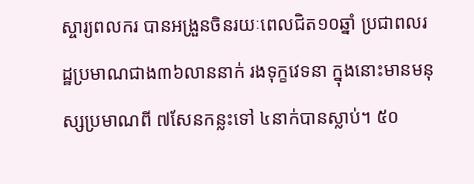ស្ចារ្យពលករ បានអង្រួនចិនរយៈពេលជិត១០ឆ្នាំ ប្រជាពលរដ្ឋប្រមាណជាង៣៦លាននាក់ រងទុក្ខវេទនា ក្នុងនោះមានមនុស្សប្រមាណពី ៧សែនកន្លះទៅ ៤នាក់បានស្លាប់។ ៥០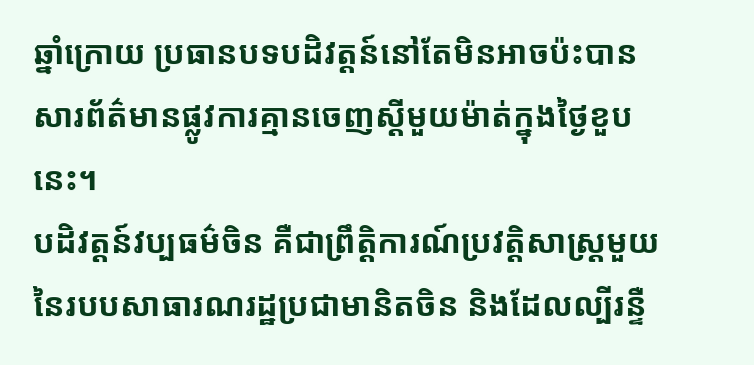ឆ្នាំក្រោយ ប្រធានបទបដិវត្តន៍នៅតែមិនអាចប៉ះបាន សារព័ត៌មានផ្លូវការគ្មានចេញស្តីមួយម៉ាត់ក្នុងថ្ងៃខួបនេះ។
បដិវត្តន៍វប្បធម៌ចិន គឺជាព្រឹត្តិការណ៍ប្រវត្តិសាស្ត្រមួយនៃរបបសាធារណរដ្ឋប្រជាមានិតចិន និងដែលល្បីរន្ទឺ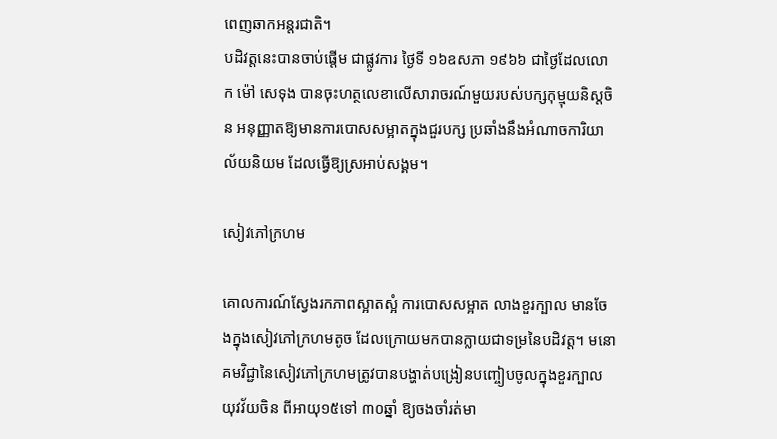ពេញឆាកអន្តរជាតិ។
បដិវត្តនេះបានចាប់ផ្តើម ជាផ្លូវការ ថ្ងៃទី ១៦ឧសភា ១៩៦៦ ជាថ្ងៃដែលលោក ម៉ៅ សេទុង បានចុះហត្ថលេខាលើសារាចរណ៍មួយរបស់បក្សកុម្មុយនិស្តចិន អនុញ្ញាតឱ្យមានការបោសសម្អាតក្នុងជួរបក្ស ប្រឆាំងនឹងអំណាចការិយាល័យនិយម ដែលធ្វើឱ្យស្រអាប់សង្គម។

សៀវភៅក្រហម

គោលការណ៍ស្វែងរកភាពស្អាតស្អំ ការបោសសម្អាត លាងខួរក្បាល មានចែងក្នុងសៀវភៅក្រហមតូច ដែលក្រោយមកបានក្លាយជាទម្រនៃបដិវត្ត។ មនោគមវិជ្ជានៃសៀវភៅក្រហមត្រូវបានបង្ហាត់បង្រៀនបញ្ចៀបចូលក្នុងខួរក្បាលយុវវ័យចិន ពីអាយុ១៥ទៅ ៣០ឆ្នាំ ឱ្យចងចាំរត់មា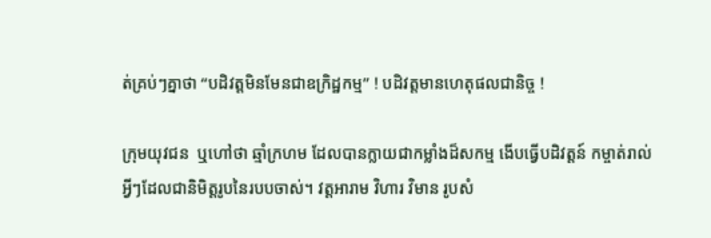ត់គ្រប់ៗគ្នាថា “បដិវត្តមិនមែនជាឧក្រិដ្ឋកម្ម” ! បដិវត្តមានហេតុផលជានិច្ច !

ក្រុមយុវជន  ឬហៅថា ឆ្មាំក្រហម ដែលបានក្លាយជាកម្លាំងដ៏សកម្ម ងើបធ្វើបដិវត្តន៍ កម្ចាត់រាល់អ្វីៗដែលជានិមិត្តរូបនៃរបបចាស់។ វត្តអារាម វិហារ វិមាន រូបសំ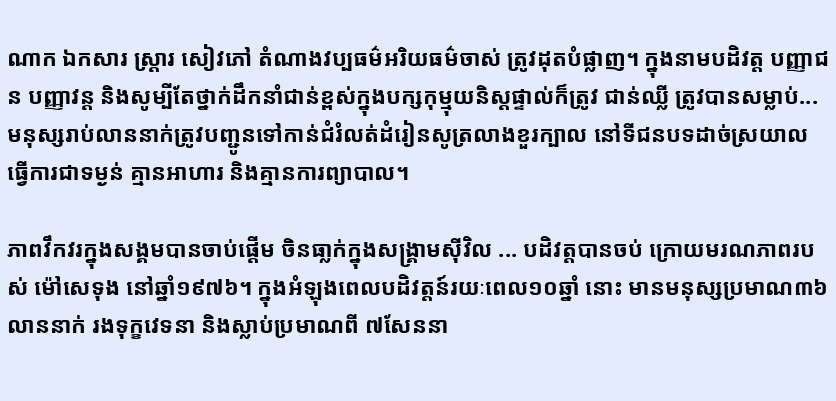ណាក ឯកសារ ស្ត្រារ សៀវភៅ តំណាងវប្បធម៌អរិយធម៌ចាស់ ត្រូវដុតបំផ្លាញ។ ក្នុងនាមបដិវត្ត បញ្ញាជន បញ្ញាវន្ត និងសូម្បីតែថ្នាក់ដឹកនាំជាន់ខ្ពស់ក្នុងបក្សកុម្មុយនិស្តផ្ទាល់ក៏ត្រូវ ជាន់ឈ្លី ត្រូវបានសម្លាប់... មនុស្សរាប់លាននាក់ត្រូវបញ្ជូនទៅកាន់ជំរំលត់ដំរៀនសូត្រលាងខួរក្បាល នៅទីជនបទដាច់ស្រយាល ធ្វើការជាទម្ងន់ គ្មានអាហារ និងគ្មានការព្យាបាល។

ភាពវឹកវរក្នុងសង្គមបានចាប់ផ្តើម ចិនធា្លក់ក្នុងសង្គ្រាមស៊ីវិល ... បដិវត្តបានចប់ ក្រោយមរណភាពរបស់ ម៉ៅសេទុង នៅឆ្នាំ១៩៧៦។ ក្នុងអំឡុងពេលបដិវត្តន៍រយៈពេល១០ឆ្នាំ នោះ មានមនុស្សប្រមាណ៣៦លាននាក់ រងទុក្ខវេទនា និងស្លាប់ប្រមាណពី ៧សែននា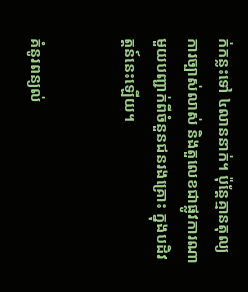ក់កន្លះទៅ ៤លាននាក់។ ប៉ុន្តែគ្មានតុល្យការច្បាស់លាស់ និងតួលេខជាផ្លូវការណាមួយបញ្ជាក់ពីចំនួនជនរងគ្រោះ ក្នុងបដិវត្តន៍នេះឡើយ។


គំនូរពន្យល់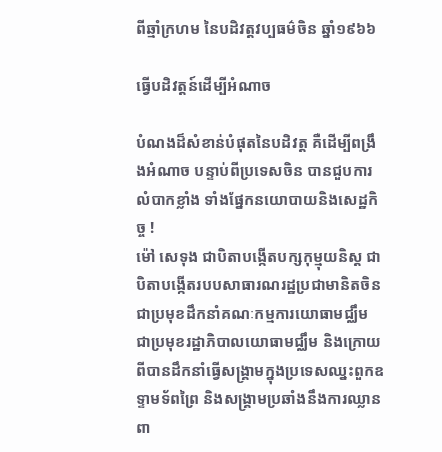ពីឆ្មាំក្រហម នៃបដិវត្តវប្បធម៌ចិន ឆ្នាំ១៩៦៦

ធ្វើបដិវត្តន៍ដើម្បីអំណាច

បំណងដ៏សំខាន់បំផុតនៃបដិវត្ត គឺដើម្បីពង្រឹងអំណាច បន្ទាប់ពីប្រទេសចិន បានជួបការលំបាកខ្លាំង ទាំងផ្នែកនយោបាយនិងសេដ្ឋកិច្ច !
ម៉ៅ សេទុង ជាបិតាបង្កើតបក្សកុម្មុយនិស្ត ជាបិតាបង្កើតរបបសាធារណរដ្ឋប្រជាមានិតចិន ជាប្រមុខដឹកនាំគណៈកម្មការយោធាមជ្ឈឹម ជាប្រមុខរដ្ឋាភិបាលយោធាមជ្ឈឹម និងក្រោយពីបានដឹកនាំធ្វើសង្គ្រាមក្នុងប្រទេសឈ្នះពួកឧទ្ទាមទ័ពព្រៃ និងសង្គ្រាមប្រឆាំងនឹងការឈ្លានពា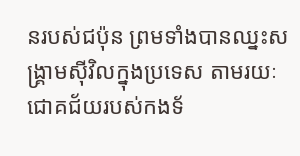នរបស់ជប៉ុន ព្រមទាំងបានឈ្នះសង្គ្រាមស៊ីវិលក្នុងប្រទេស តាមរយៈជោគជ័យរបស់កងទ័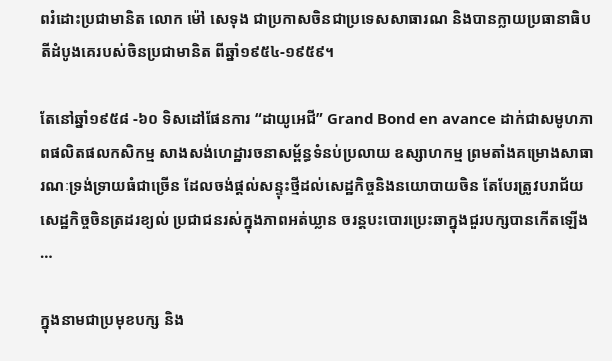ពរំដោះប្រជាមានិត លោក ម៉ៅ សេទុង ជាប្រកាសចិនជាប្រទេសសាធារណ និងបានក្លាយប្រធានាធិបតីដំបូងគេរបស់ចិនប្រជាមានិត ពីឆ្នាំ១៩៥៤-១៩៥៩។

តែនៅឆ្នាំ១៩៥៨ -៦០ ទិសដៅផែនការ “ដាយូអេជី” Grand Bond en avance ដាក់ជាសមូហភាពផលិតផលកសិកម្ម សាងសង់ហេដ្ឋារចនាសម្ព័ន្ធទំនប់ប្រលាយ ឧស្សាហកម្ម ព្រមតាំងគម្រោងសាធារណៈទ្រង់ទ្រាយធំជាច្រើន ដែលចង់ផ្តល់សន្ទុះថ្មីដល់សេដ្ឋកិច្ចនិងនយោបាយចិន តែបែរត្រូវបរាជ័យ សេដ្ឋកិច្ចចិនត្រដរខ្យល់ ប្រជាជនរស់ក្នុងភាពអត់ឃ្លាន ចរន្តបះបោរប្រេះឆាក្នុងជួរបក្សបានកើតឡើង …

ក្នុងនាមជាប្រមុខបក្ស និង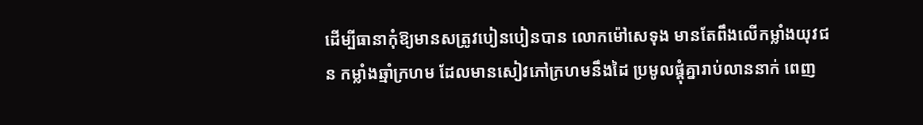ដើម្បីធានាកុំឱ្យមានសត្រូវបៀនបៀនបាន លោកម៉ៅសេទុង មានតែពឹងលើកម្លាំងយុវជន កម្លាំងឆ្មាំក្រហម ដែលមានសៀវភៅក្រហមនឹងដៃ ប្រមូលផ្តុំគ្នារាប់លាននាក់ ពេញ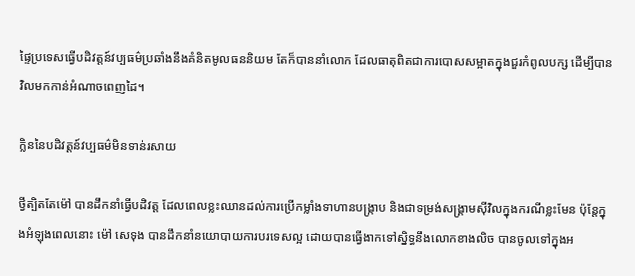ផ្ទៃប្រទេសធ្វើបដិវត្តន៍វប្បធម៌ប្រឆាំងនឹងគំនិតមូលធននិយម តែក៏បាននាំលោក ដែលធាតុពិតជាការបោសសម្អាតក្នុងជួរកំពូលបក្ស ដើម្បីបានវិលមកកាន់អំណាចពេញដៃ។

ក្លិននៃបដិវត្តន៍វប្បធម៌មិនទាន់រសាយ

ថ្វីត្បិតតែម៉ៅ បានដឹកនាំធ្វើបដិវត្ត ដែលពេលខ្លះឈានដល់ការប្រើកម្លាំងទាហានបង្ក្រាប និងជាទម្រង់សង្គ្រាមស៊ីវិលក្នុងករណីខ្លះមែន ប៉ុន្តែក្នុងអំឡុងពេលនោះ ម៉ៅ សេទុង បានដឹកនាំនយោបាយការបរទេសល្អ ដោយបានធ្វើងាកទៅស្និទ្ធនឹងលោកខាងលិច បានចូលទៅក្នុងអ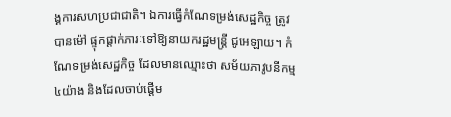ង្គការសហប្រជាជាតិ។ ឯការធ្វើកំណែទម្រង់សេដ្ឋកិច្ច ត្រូវបានម៉ៅ ផ្ទុកផ្តាក់ភារៈទៅឱ្យនាយករដ្ឋមន្ត្រី ជូអេឡាយ។ កំណែទម្រង់សេដ្ឋកិច្ច ដែលមានឈ្មោះថា សម័យភាវូបនីកម្ម៤យ៉ាង និងដែលចាប់ផ្តើម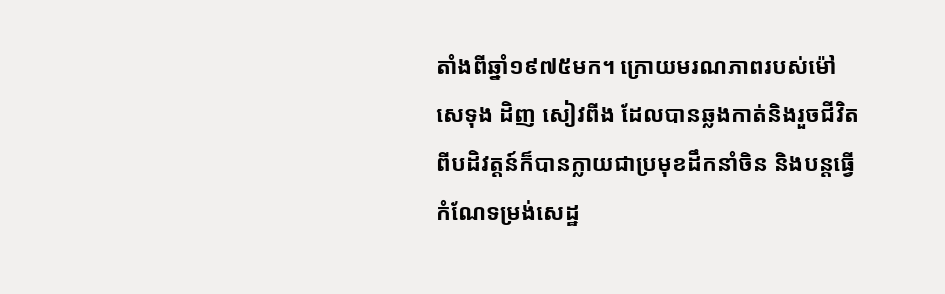តាំងពីឆ្នាំ១៩៧៥មក។ ក្រោយមរណភាពរបស់ម៉ៅ សេទុង ដិញ សៀវពីង ដែលបានឆ្លងកាត់និងរួចជីវិតពីបដិវត្តន៍ក៏បានក្លាយជាប្រមុខដឹកនាំចិន និងបន្តធ្វើកំណែទម្រង់សេដ្ឋ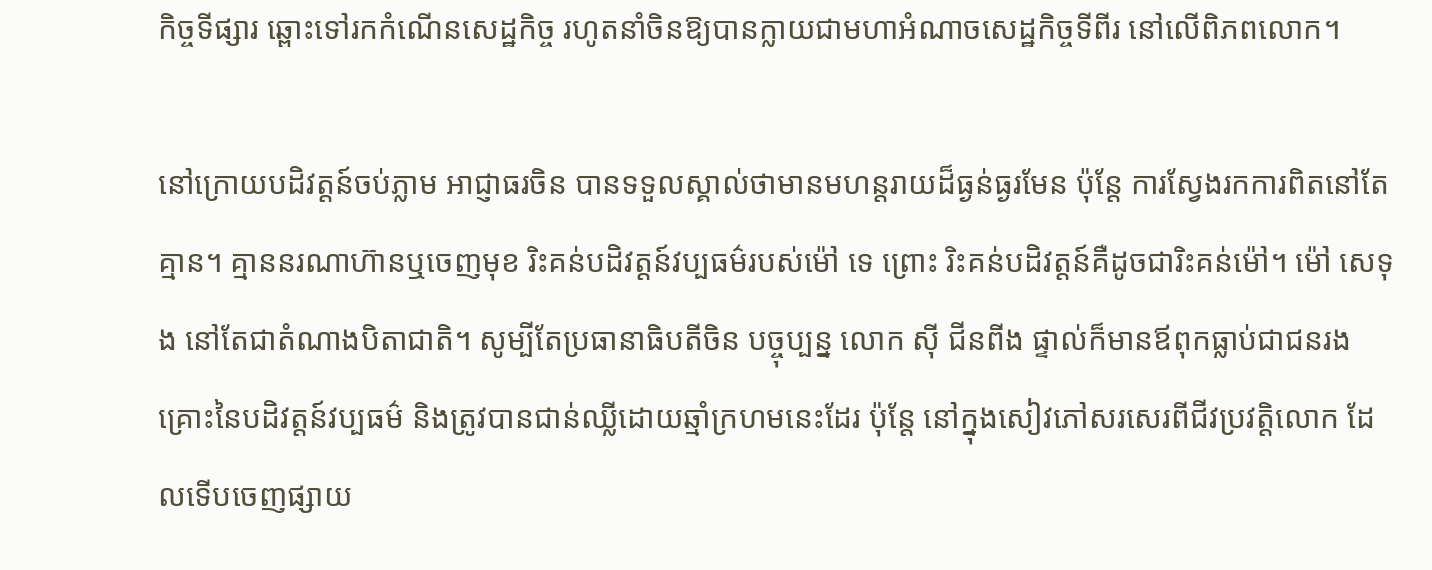កិច្ចទីផ្សារ ឆ្ពោះទៅរកកំណើនសេដ្ឋកិច្ច រហូតនាំចិនឱ្យបានក្លាយជាមហាអំណាចសេដ្ឋកិច្ចទីពីរ នៅលើពិភពលោក។

នៅក្រោយបដិវត្តន៍ចប់ភ្លាម អាជ្ញាធរចិន បានទទួលស្គាល់ថាមានមហន្តរាយដ៏ធ្ងន់ធ្ងរមែន ប៉ុន្តែ ការស្វែងរកការពិតនៅតែគ្មាន។ គ្មាននរណាហ៊ានឬចេញមុខ រិះគន់បដិវត្តន៍វប្បធម៌របស់ម៉ៅ ទេ ព្រោះ រិះគន់បដិវត្តន៍គឺដូចជារិះគន់ម៉ៅ។ ម៉ៅ សេទុង នៅតែជាតំណាងបិតាជាតិ។ សូម្បីតែប្រធានាធិបតីចិន បច្ចុប្បន្ន លោក ស៊ី ជីនពីង ផ្ទាល់ក៏មានឪពុកធ្លាប់ជាជនរងគ្រោះនៃបដិវត្តន៍វប្បធម៌ និងត្រូវបានជាន់ឈ្លីដោយឆ្មាំក្រហមនេះដែរ ប៉ុន្តែ នៅក្នុងសៀវភៅសរសេរពីជីវប្រវត្តិលោក ដែលទើបចេញផ្សាយ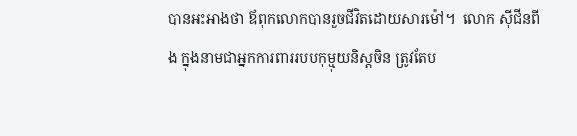បានអះអាងថា ឪពុកលោកបានរួចជីវិតដោយសារម៉ៅ។  លោក ស៊ីជីនពីង ក្នុងនាមជាអ្នកការពាររបបកុម្មុយនិស្តចិន ត្រូវតែប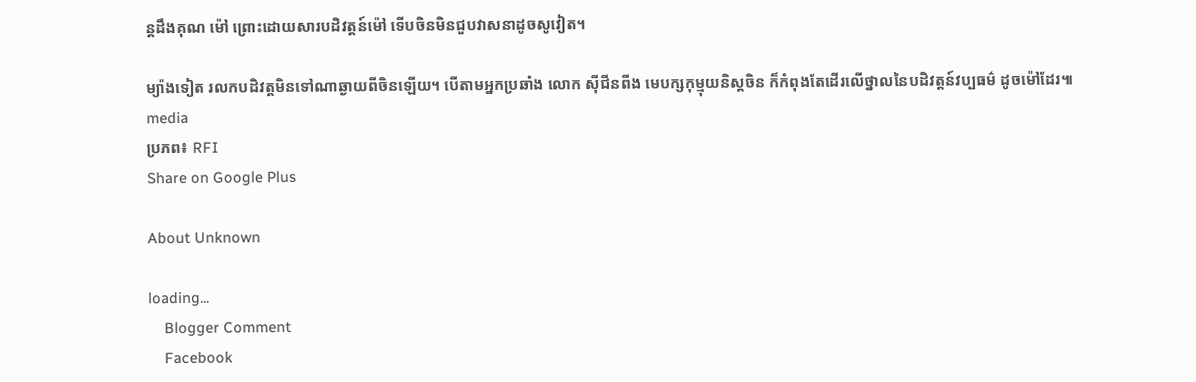ន្តដឹងគុណ ម៉ៅ ព្រោះដោយសារបដិវត្តន៍ម៉ៅ ទើបចិនមិនជួបវាសនាដូចសូវៀត។

ម្យ៉ាងទៀត រលកបដិវត្តមិនទៅណាឆ្ងាយពីចិនឡើយ។ បើតាមអ្នកប្រឆាំង លោក ស៊ីជីនពីង មេបក្សកុម្មុយនិស្តចិន ក៏កំពុងតែដើរលើថ្នាលនៃបដិវត្តន៍វប្បធម៌ ដូចម៉ៅដែរ៕
media
ប្រភព៖ RFI
Share on Google Plus

About Unknown

loading...
    Blogger Comment
    Facebook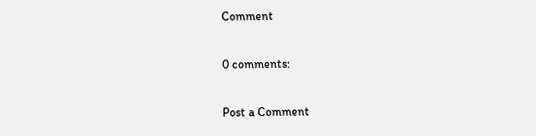Comment

0 comments:

Post a Comment